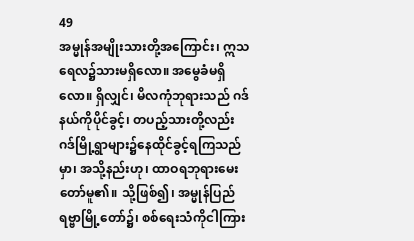49
အမ္မုန်အမျိုးသားတို့အကြောင်း၊ ဣသရေလ၌သားမရှိလော။ အမွေခံမရှိလော။ ရှိလျှင်၊ မိလကုံဘုရားသည် ဂဒ်နယ်ကိုပိုင်ခွင့်၊ တပည့်သားတို့လည်း ဂဒ်မြို့ရွာများ၌နေထိုင်ခွင့်ရကြသည်မှာ၊ အသို့နည်းဟု၊ ထာဝရဘုရားမေးတော်မူ၏။ သို့ဖြစ်၍၊ အမ္မုန်ပြည်ရဗ္ဗာမြို့တော်၌၊ စစ်ရေးသံကိုငါကြား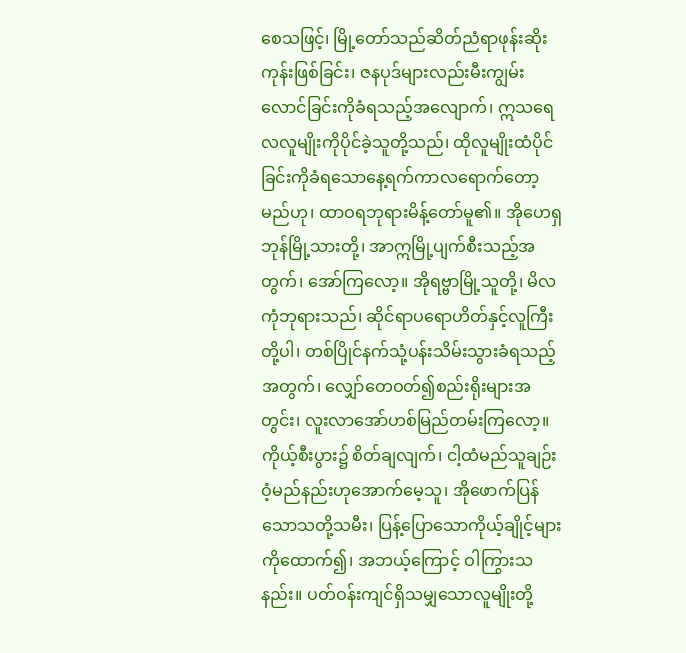စေသဖြင့်၊ မြို့တော်သည်ဆိတ်ညံရာဖုန်းဆိုးကုန်းဖြစ်ခြင်း၊ ဇနပုဒ်များလည်းမီးကျွမ်းလောင်ခြင်းကိုခံရသည့်အလျောက်၊ ဣသရေလလူမျိုးကိုပိုင်ခဲ့သူတို့သည်၊ ထိုလူမျိုးထံပိုင်ခြင်းကိုခံရသောနေ့ရက်ကာလရောက်တော့မည်ဟု၊ ထာဝရဘုရားမိန့်တော်မူ၏။ အိုဟေရှဘုန်မြို့သားတို့၊ အာဣမြို့ပျက်စီးသည့်အတွက်၊ အော်ကြလော့။ အိုရဗ္ဗာမြို့သူတို့၊ မိလကုံဘုရားသည်၊ ဆိုင်ရာပရောဟိတ်နှင့်လူကြီးတို့ပါ၊ တစ်ပြိုင်နက်သုံ့ပန်းသိမ်းသွားခံရသည့်အတွက်၊ လျှော်တေဝတ်၍စည်းရိုးများအတွင်း၊ လူးလာအော်ဟစ်မြည်တမ်းကြလော့။ ကိုယ့်စီးပွား၌ စိတ်ချလျက်၊ ငါ့ထံမည်သူချဉ်းဝံ့မည်နည်းဟုအောက်မေ့သူ၊ အိုဖောက်ပြန်သောသတို့သမီး၊ ပြန့်ပြောသောကိုယ့်ချိုင့်များကိုထောက်၍၊ အဘယ့်ကြောင့် ဝါကြွားသနည်း။ ပတ်ဝန်းကျင်ရှိသမျှသောလူမျိုးတို့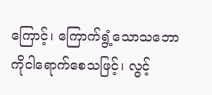ကြောင့်၊ ကြောက်ရွံ့သောသဘောကိုငါရောက်စေသဖြင့်၊ လွင့်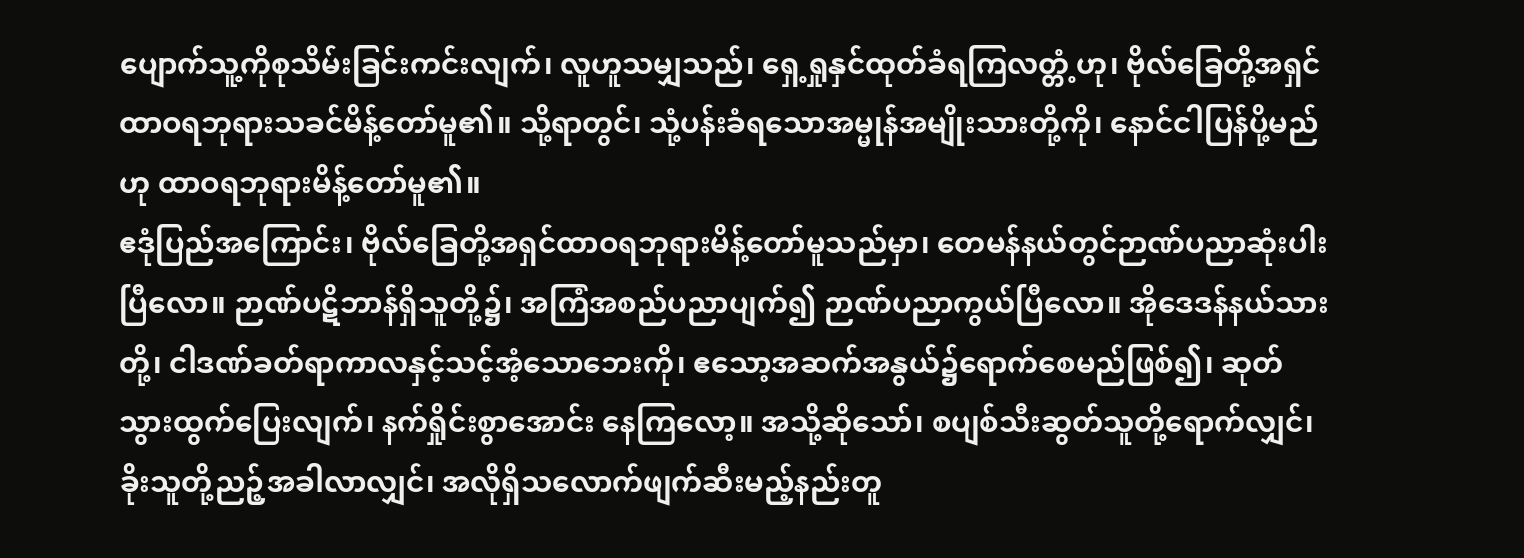ပျောက်သူ့ကိုစုသိမ်းခြင်းကင်းလျက်၊ လူဟူသမျှသည်၊ ရှေ့ရှုနှင်ထုတ်ခံရကြလတ္တံ့ဟု၊ ဗိုလ်ခြေတို့အရှင်ထာဝရဘုရားသခင်မိန့်တော်မူ၏။ သို့ရာတွင်၊ သုံ့ပန်းခံရသောအမ္မုန်အမျိုးသားတို့ကို၊ နောင်ငါပြန်ပို့မည်ဟု ထာဝရဘုရားမိန့်တော်မူ၏။
ဧဒုံပြည်အကြောင်း၊ ဗိုလ်ခြေတို့အရှင်ထာဝရဘုရားမိန့်တော်မူသည်မှာ၊ တေမန်နယ်တွင်ဉာဏ်ပညာဆုံးပါးပြီလော။ ဉာဏ်ပဋိဘာန်ရှိသူတို့၌၊ အကြံအစည်ပညာပျက်၍ ဉာဏ်ပညာကွယ်ပြီလော။ အိုဒေဒန်နယ်သားတို့၊ ငါဒဏ်ခတ်ရာကာလနှင့်သင့်အံ့သောဘေးကို၊ ဧသော့အဆက်အနွယ်၌ရောက်စေမည်ဖြစ်၍၊ ဆုတ်သွားထွက်ပြေးလျက်၊ နက်ရှိုင်းစွာအောင်း နေကြလော့။ အသို့ဆိုသော်၊ စပျစ်သီးဆွတ်သူတို့ရောက်လျှင်၊ ခိုးသူတို့ညဉ့်အခါလာလျှင်၊ အလိုရှိသလောက်ဖျက်ဆီးမည့်နည်းတူ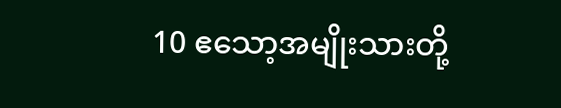10 ဧသော့အမျိုးသားတို့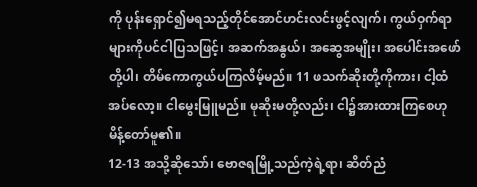ကို ပုန်းရှောင်၍မရသည့်တိုင်အောင်ဟင်းလင်းဖွင့်လျက်၊ ကွယ်ဝှက်ရာ များကိုပင်ငါပြသဖြင့်၊ အဆက်အနွယ်၊ အဆွေအမျိုး၊ အပေါင်းအဖော်တို့ပါ၊ တိမ်ကောကွယ်ပကြလိမ့်မည်။ 11 ဖသက်ဆိုးတို့ကိုကား၊ ငါ့ထံအပ်လော့။ ငါမွေးမြူမည်။ မုဆိုးမတို့လည်း၊ ငါ၌အားထားကြစေဟုမိန့်တော်မူ၏။
12-13 အသို့ဆိုသော်၊ ဗောဇရမြို့သည်ကဲ့ရဲ့ရာ၊ ဆိတ်ညံ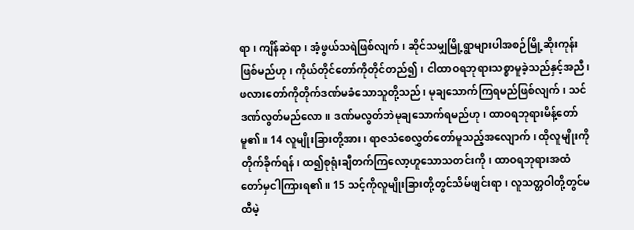ရာ၊ ကျိန်ဆဲရာ၊ အံ့ဖွယ်သရဲဖြစ်လျက်၊ ဆိုင်သမျှမြို့ရွာများပါအစဉ်မြို့ဆိုးကုန်းဖြစ်မည်ဟု၊ ကိုယ်တိုင်တော်ကိုတိုင်တည်၍၊ ငါထာဝရဘုရားသစ္စာမူခဲ့သည်နှင့်အညီ၊ ဖလားတော်ကိုတိုက်ဒဏ်မခံသောသူတို့သည်၊ မုချသောက်ကြရမည်ဖြစ်လျက်၊ သင်ဒဏ်လွတ်မည်လော။ ဒဏ်မလွတ်ဘဲမုချသောက်ရမည်ဟု၊ ထာဝရဘုရားမိန့်တော်မူ၏။ 14 လူမျိုးခြားတို့အား၊ ရာဇသံစေလွှတ်တော်မူသည့်အလျောက်၊ ထိုလူမျိုးကိုတိုက်ခိုက်ရန်၊ ထ၍စုရုံးချီတက်ကြလော့ဟူသောသတင်းကို၊ ထာဝရဘုရားအထံတော်မှငါကြားရ၏။ 15 သင့်ကိုလူမျိုးခြားတို့တွင်သိမ်ဖျင်းရာ၊ လူသတ္တဝါတို့တွင်မထီမဲ့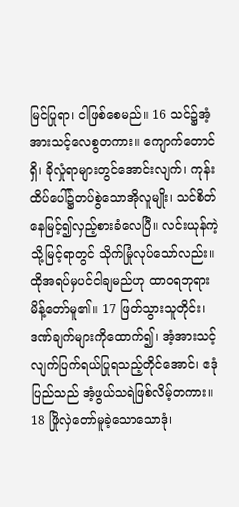မြင်ပြုရာ၊ ငါဖြစ်စေမည်။ 16 သင်၌အံ့အားသင့်လေစွတကား။ ကျောက်တောင်ရှိ၊ ခိုလှုံရာများတွင်အောင်းလျက်၊ ကုန်းထိပ်ပေါ်၌တပ်စွဲသောအိုလူမျိုး၊ သင်စိတ်နေမြင့်၍လှည့်စားခံလေပြီ။ လင်းယုန်ကဲ့သို့မြင့်ရာတွင် သိုက်မြုံလုပ်သော်လည်း။ ထိုအရပ်မှပင်ငါချမည်ဟု ထာဝရဘုရားမိန့်တော်မူ၏။ 17 ဖြတ်သွားသူတိုင်း၊ ဒဏ်ချက်များကိုထောက်၍၊ အံ့အားသင့်လျက်ပြက်ရယ်ပြုရသည့်တိုင်အောင်၊ ဧဒုံပြည်သည် အံ့ဖွယ်သရဲဖြစ်လိမ့်တကား။ 18 ဖြိုလှဲတော်မူခဲ့သောသောဒုံ၊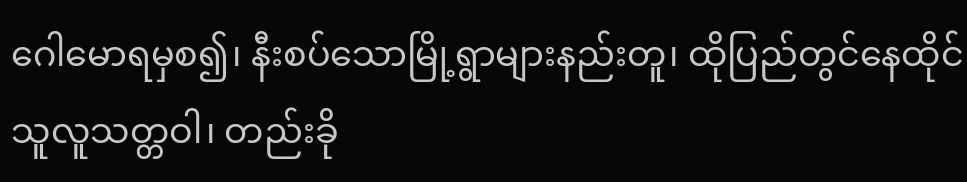ဂေါမောရမှစ၍၊ နီးစပ်သောမြို့ရွာများနည်းတူ၊ ထိုပြည်တွင်နေထိုင်သူလူသတ္တဝါ၊ တည်းခို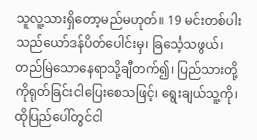သူလူ့သားရှိတော့မည်မဟုတ်။ 19 မင်းတစ်ပါးသည်ယော်ဒန်ပိတ်ပေါင်းမှ၊ ခြင်္သေ့သဖွယ်၊ တည်မြဲသောနေရာသို့ချီတက်၍၊ ပြည်သားတို့ကိုရုတ်ခြင်းငါပြေးစေသဖြင့်၊ ရွေးချယ်သူ့ကို၊ ထိုပြည်ပေါ်တွင်ငါ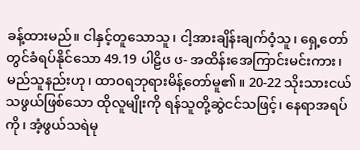ခန့်ထားမည်။ ငါနှင့်တူသောသူ၊ ငါ့အားချိန်းချက်ဝံ့သူ၊ ရှေ့တော်တွင်ခံရပ်နိုင်သော 49.19 ပါဠိၒ ၒ- အထိန်းအေကြာင်းမင်းကား၊ မည်သူနည်းဟု၊ ထာဝရဘုရားမိန့်တော်မူ၏။ 20-22 သိုးသားငယ်သဖွယ်ဖြစ်သော ထိုလူမျိုးကို ရန်သူတို့ဆွဲငင်သဖြင့်၊ နေရာအရပ်ကို၊ အံ့ဖွယ်သရဲမု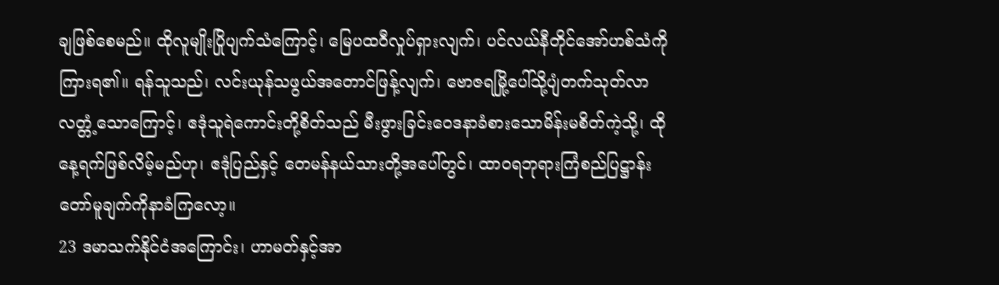ချဖြစ်စေမည်။ ထိုလူမျိုးပြိုပျက်သံကြောင့်၊ မြေပထဝီလှုပ်ရှားလျက်၊ ပင်လယ်နီတိုင်အော်ဟစ်သံကိုကြားရ၏။ ရန်သူသည်၊ လင်းယုန်သဖွယ်အတောင်ဖြန့်လျက်၊ ဗောဇရမြို့ပေါ်သို့ပျံတက်သုတ်လာလတ္တံ့သောကြောင့်၊ ဧဒုံသူရဲကောင်းတို့စိတ်သည် မီးဖွားခြင်းဝေဒနာခံစားသောမိန်းမစိတ်ကဲ့သို့၊ ထိုနေ့ရက်ဖြစ်လိမ့်မည်ဟု၊ ဧဒုံပြည်နှင့် တေမန်နယ်သားတို့အပေါ်တွင်၊ ထာဝရဘုရားကြံစည်ပြဋ္ဌာန်းတော်မူချက်ကိုနာခံကြလော့။
23 ဒမာသက်နိုင်ငံအကြောင်း၊ ဟာမတ်နှင့်အာ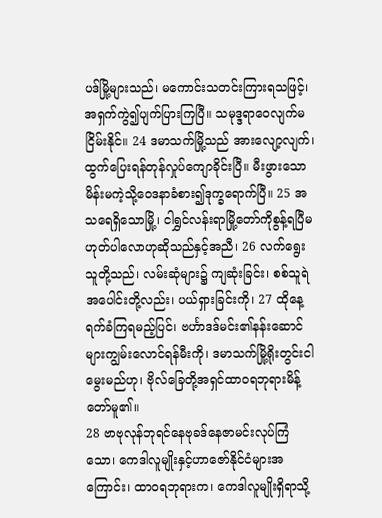ပဒ်မြို့များသည်၊ မကောင်းသတင်းကြားရသဖြင့်၊ အရှက်ကွဲ၍ပျက်ပြားကြပြီ။ သမုဒ္ဒရာဝေလျက်မငြိမ်းနိုင်။ 24 ဒမာသက်မြို့သည် အားလျော့လျက်၊ ထွက်ပြေးရန်တုန်လှုပ်ကျောခိုင်းပြီ။ မီးဖွားသောမိန်းမကဲ့သို့ဝေဒနာခံစား၍ဒုက္ခရောက်ပြီ။ 25 အသရေရှိသောမြို့၊ ငါရွှင်လန်းရာမြို့တော်ကိုစွန့်ရပြီမဟုတ်ပါလောဟုဆိုသည်နှင့်အညီ၊ 26 လက်ရွေးသူတို့သည်၊ လမ်းဆုံများ၌ ကျဆုံးခြင်း၊ စစ်သူရဲအပေါင်းတို့လည်း၊ ပယ်ရှားခြင်းကို၊ 27 ထိုနေ့ရက်ခံကြရမည့်ပြင်၊ ဗင်္ဟာဒဒ်မင်း၏နန်းဆောင်များကျွမ်းလောင်ရန်မီးကို၊ ဒမာသက်မြို့ရိုးတွင်းငါမွေးမည်ဟု၊ ဗိုလ်ခြေတို့အရှင်ထာဝရဘုရားမိန့်တော်မူ၏။
28 ဗာဗုလုန်ဘုရင်နေဗုခဒ်နေဇာမင်းလုပ်ကြံသော၊ ကေဒါလူမျိုးနှင့်ဟာဇော်နိုင်ငံများအကြောင်း၊ ထာဝရဘုရားက၊ ကေဒါလူမျိုးရှိရာသို့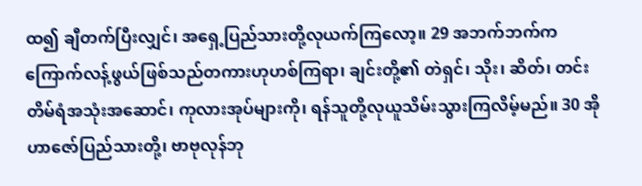ထ၍ ချီတက်ပြီးလျှင်၊ အရှေ့ပြည်သားတို့လုယက်ကြလော့။ 29 အဘက်ဘက်က ကြောက်လန့်ဖွယ်ဖြစ်သည်တကားဟုဟစ်ကြရာ၊ ချင်းတို့၏ တဲရှင်၊ သိုး၊ ဆိတ်၊ တင်းတိမ်ရံအသုံးအဆောင်၊ ကုလားအုပ်များကို၊ ရန်သူတို့လုယူသိမ်းသွားကြလိမ့်မည်။ 30 အိုဟာဇော်ပြည်သားတို့၊ ဗာဗုလုန်ဘု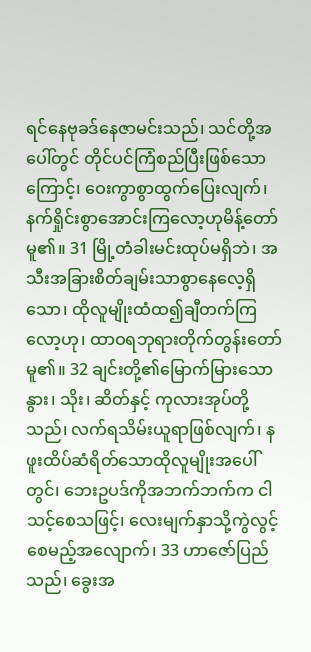ရင်နေဗုခဒ်နေဇာမင်းသည်၊ သင်တို့အပေါ်တွင် တိုင်ပင်ကြံစည်ပြီးဖြစ်သောကြောင့်၊ ဝေးကွာစွာထွက်ပြေးလျက်၊ နက်ရှိုင်းစွာအောင်းကြလော့ဟုမိန့်တော်မူ၏။ 31 မြို့တံခါးမင်းထုပ်မရှိဘဲ၊ အသီးအခြားစိတ်ချမ်းသာစွာနေလေ့ရှိသော၊ ထိုလူမျိုးထံထ၍ချီတက်ကြလော့ဟု၊ ထာဝရဘုရားတိုက်တွန်းတော်မူ၏။ 32 ချင်းတို့၏မြောက်မြားသော နွား၊ သိုး၊ ဆိတ်နှင့် ကုလားအုပ်တို့သည်၊ လက်ရသိမ်းယူရာဖြစ်လျက်၊ နဖူးထိပ်ဆံရိတ်သောထိုလူမျိုးအပေါ်တွင်၊ ဘေးဥပဒ်ကိုအဘက်ဘက်က ငါသင့်စေသဖြင့်၊ လေးမျက်နှာသို့ကွဲလွင့်စေမည့်အလျောက်၊ 33 ဟာဇော်ပြည်သည်၊ ခွေးအ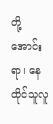တို့အောင်းရာ၊ နေထိုင်သူလူ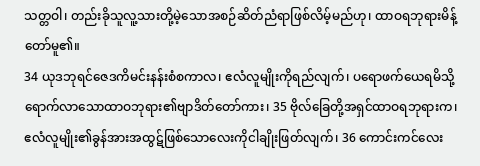သတ္တဝါ၊ တည်းခိုသူလူ့သားတို့မဲ့သောအစဉ်ဆိတ်ညံရာဖြစ်လိမ့်မည်ဟု၊ ထာဝရဘုရားမိန့်တော်မူ၏။
34 ယုဒဘုရင်ဇေဒကိမင်းနန်းစံစကာလ၊ ဧလံလူမျိုးကိုရည်လျက်၊ ပရောဖက်ယေရမိသို့ရောက်လာသောထာဝဘုရား၏ဗျာဒိတ်တော်ကား၊ 35 ဗိုလ်ခြေတို့အရှင်ထာဝရဘုရားက၊ ဧလံလူမျိုး၏ခွန်အားအထွဋ်ဖြစ်သောလေးကိုငါချိုးဖြတ်လျက်၊ 36 ကောင်းကင်လေး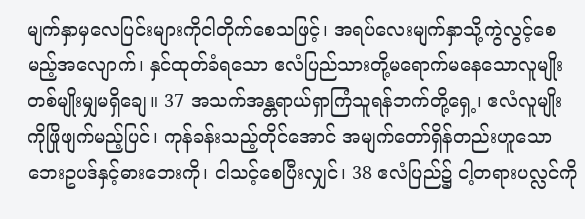မျက်နှာမှလေပြင်းများကိုငါတိုက်စေသဖြင့်၊ အရပ်လေးမျက်နှာသို့ကွဲလွင့်စေမည့်အလျောက်၊ နှင်ထုတ်ခံရသော ဧလံပြည်သားတို့မရောက်မနေသောလူမျိုးတစ်မျိုးမျှမရှိချေ။ 37 အသက်အန္တရာယ်ရှာကြံသူရန်ဘက်တို့ရှေ့၊ ဧလံလူမျိုးကိုဖြိုဖျက်မည့်ပြင်၊ ကုန်ခန်းသည့်တိုင်အောင် အမျက်တော်ရှိန်တည်းဟူသောဘေးဥပဒ်နှင့်ဓားဘေးကို၊ ငါသင့်စေပြီးလျှင်၊ 38 ဧလံပြည်၌ ငါ့တရားပလ္လင်ကို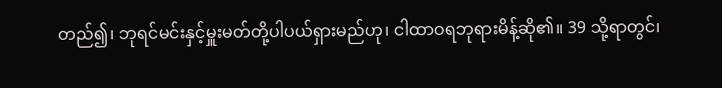တည်၍၊ ဘုရင်မင်းနှင့်မှူးမတ်တို့ပါပယ်ရှားမည်ဟု၊ ငါထာဝရဘုရားမိန့်ဆို၏။ 39 သို့ရာတွင်၊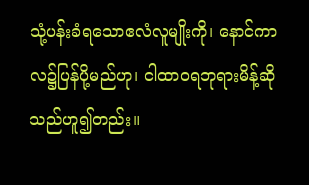သုံ့ပန်းခံရသောဧလံလူမျိုးကို၊ နောင်ကာလ၌ပြန်ပို့မည်ဟု၊ ငါထာဝရဘုရားမိန့်ဆိုသည်ဟူ၍တည်း။